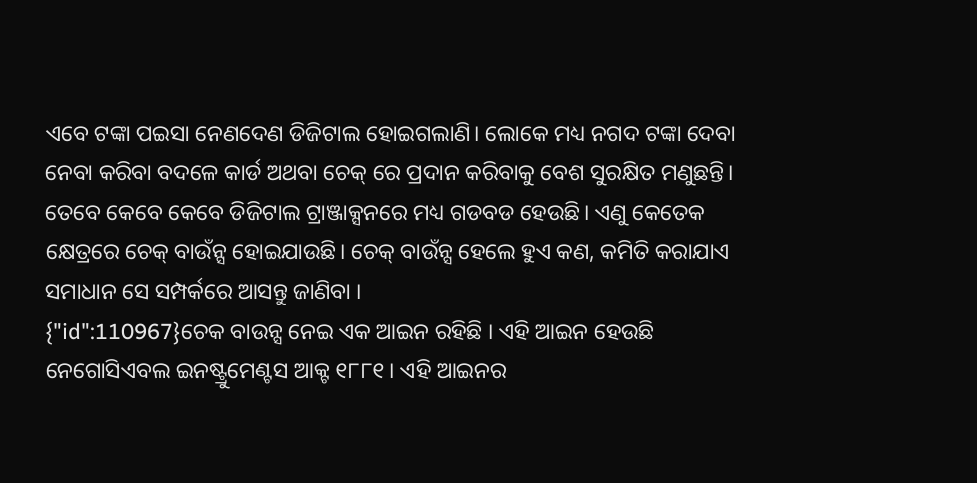ଏବେ ଟଙ୍କା ପଇସା ନେଣଦେଣ ଡିଜିଟାଲ ହୋଇଗଲାଣି। ଲୋକେ ମଧ୍ୟ ନଗଦ ଟଙ୍କା ଦେବା ନେବା କରିବା ବଦଳେ କାର୍ଡ ଅଥବା ଚେକ୍ ରେ ପ୍ରଦାନ କରିବାକୁ ବେଶ ସୁରକ୍ଷିତ ମଣୁଛନ୍ତି। ତେବେ କେବେ କେବେ ଡିଜିଟାଲ ଟ୍ରାଞ୍ଜାକ୍ସନରେ ମଧ୍ୟ ଗଡବଡ ହେଉଛି। ଏଣୁ କେତେକ କ୍ଷେତ୍ରରେ ଚେକ୍ ବାଉଁନ୍ସ ହୋଇଯାଉଛି। ଚେକ୍ ବାଉଁନ୍ସ ହେଲେ ହୁଏ କଣ, କମିତି କରାଯାଏ ସମାଧାନ ସେ ସମ୍ପର୍କରେ ଆସନ୍ତୁ ଜାଣିବା ।
{"id":110967}ଚେକ ବାଉନ୍ସ ନେଇ ଏକ ଆଇନ ରହିଛି । ଏହି ଆଇନ ହେଉଛି ନେଗୋସିଏବଲ ଇନଷ୍ଟ୍ରୁମେଣ୍ଟସ ଆକ୍ଟ ୧୮୮୧। ଏହି ଆଇନର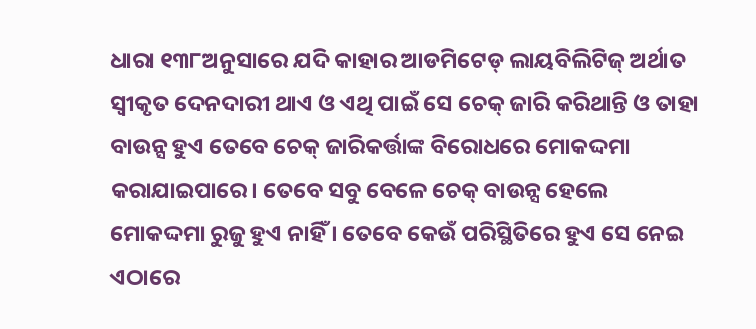ଧାରା ୧୩୮ଅନୁସାରେ ଯଦି କାହାର ଆଡମିଟେଡ୍ ଲାୟବିଲିଟିଜ୍ ଅର୍ଥାତ ସ୍ବୀକୃତ ଦେନଦାରୀ ଥାଏ ଓ ଏଥି ପାଇଁ ସେ ଚେକ୍ ଜାରି କରିଥାନ୍ତି ଓ ତାହା ବାଉନ୍ସ ହୁଏ ତେବେ ଚେକ୍ ଜାରିକର୍ତ୍ତାଙ୍କ ବିରୋଧରେ ମୋକଦ୍ଦମା କରାଯାଇପାରେ। ତେବେ ସବୁ ବେଳେ ଚେକ୍ ବାଉନ୍ସ ହେଲେ ମୋକଦ୍ଦମା ରୁଜୁ ହୁଏ ନାହିଁ । ତେବେ କେଉଁ ପରିସ୍ଥିତିରେ ହୁଏ ସେ ନେଇ ଏଠାରେ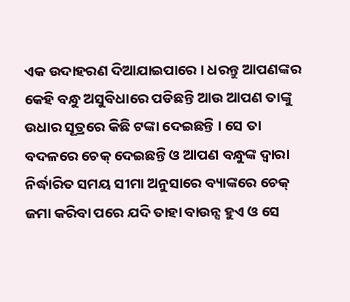ଏକ ଉଦାହରଣ ଦିଆଯାଇପାରେ । ଧରନ୍ତୁ ଆପଣଙ୍କର କେହି ବନ୍ଧୁ ଅସୁବିଧାରେ ପଡିଛନ୍ତି ଆଉ ଆପଣ ତାଙ୍କୁ ଉଧାର ସୂତ୍ରରେ କିଛି ଟଙ୍କା ଦେଇଛନ୍ତି । ସେ ତା ବଦଳରେ ଚେକ୍ ଦେଇଛନ୍ତି ଓ ଆପଣ ବନ୍ଧୁଙ୍କ ଦ୍ବାରା ନିର୍ଦ୍ଧାରିତ ସମୟ ସୀମା ଅନୁସାରେ ବ୍ୟାଙ୍କରେ ଚେକ୍ ଜମା କରିବା ପରେ ଯଦି ତାହା ବାଉନ୍ସ ହୁଏ ଓ ସେ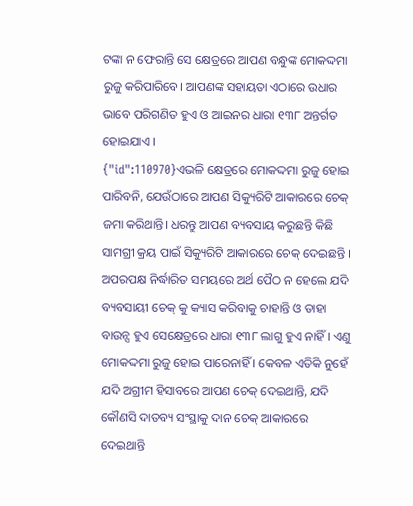ଟଙ୍କା ନ ଫେରାନ୍ତି ସେ କ୍ଷେତ୍ରରେ ଆପଣ ବନ୍ଧୁଙ୍କ ମୋକଦ୍ଦମା ରୁଜୁ କରିପାରିବେ। ଆପଣଙ୍କ ସହାୟତା ଏଠାରେ ଉଧାର ଭାବେ ପରିଗଣିତ ହୁଏ ଓ ଆଇନର ଧାରା ୧୩୮ ଅନ୍ତର୍ଗତ ହୋଇଯାଏ ।
{"id":110970}ଏଭଳି କ୍ଷେତ୍ରରେ ମୋକଦ୍ଦମା ରୁଜୁ ହୋଇ ପାରିବନି, ଯେଉଁଠାରେ ଆପଣ ସିକ୍ୟୁରିଟି ଆକାରରେ ଚେକ୍ ଜମା କରିଥାନ୍ତି। ଧରନ୍ତୁ ଆପଣ ବ୍ୟବସାୟ କରୁଛନ୍ତି କିଛି ସାମଗ୍ରୀ କ୍ରୟ ପାଇଁ ସିକ୍ୟୁରିଟି ଆକାରରେ ଚେକ୍ ଦେଇଛନ୍ତି । ଅପରପକ୍ଷ ନିର୍ଦ୍ଧାରିତ ସମୟରେ ଅର୍ଥ ପୈଠ ନ ହେଲେ ଯଦି ବ୍ୟବସାୟୀ ଚେକ୍ କୁ କ୍ୟାସ କରିବାକୁ ଚାହାନ୍ତି ଓ ତାହା ବାଉନ୍ସ ହୁଏ ସେକ୍ଷେତ୍ରରେ ଧାରା ୧୩୮ ଲାଗୁ ହୁଏ ନାହିଁ । ଏଣୁ ମୋକଦ୍ଦମା ରୁଜୁ ହୋଇ ପାରେନାହିଁ । କେବଳ ଏତିକି ନୁହେଁ ଯଦି ଅଗ୍ରୀମ ହିସାବରେ ଆପଣ ଚେକ୍ ଦେଇଥାନ୍ତି, ଯଦି କୌଣସି ଦାତବ୍ୟ ସଂସ୍ଥାକୁ ଦାନ ଚେକ୍ ଆକାରରେ ଦେଇଥାନ୍ତି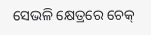ସେଭଳି କ୍ଷେତ୍ରରେ ଚେକ୍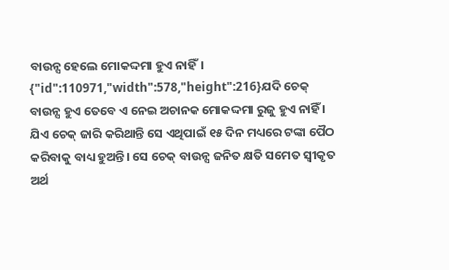ବାଉନ୍ସ ହେଲେ ମୋକଦ୍ଦମା ହୁଏ ନାହିଁ।
{"id":110971,"width":578,"height":216}ଯଦି ଚେକ୍ ବାଉନ୍ସ ହୁଏ ତେବେ ଏ ନେଇ ଅଚାନକ ମୋକଦ୍ଦମା ରୁଜୁ ହୁଏ ନାହିଁ । ଯିଏ ଚେକ୍ ଜାରି କରିଥାନ୍ତି ସେ ଏଥିପାଇଁ ୧୫ ଦିନ ମଧ୍ୟରେ ଟଙ୍କା ପୈଠ କରିବାକୁ ବାଧ୍ୟ ହୁଅନ୍ତି। ସେ ଚେକ୍ ବାଉନ୍ସ ଜନିତ କ୍ଷତି ସମେତ ସ୍ବୀକୃତ ଅର୍ଥ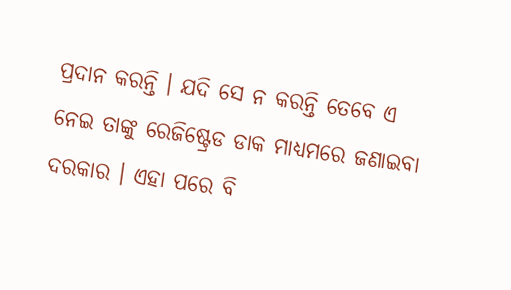ପ୍ରଦାନ କରନ୍ତି । ଯଦି ସେ ନ କରନ୍ତି ତେବେ ଏ ନେଇ ତାଙ୍କୁ ରେଜିଷ୍ଟ୍ରେଡ ଡାକ ମାଧ୍ୟମରେ ଜଣାଇବା ଦରକାର । ଏହା ପରେ ବି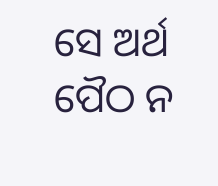ସେ ଅର୍ଥ ପୈଠ ନ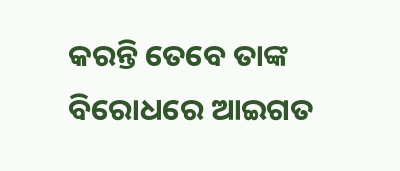କରନ୍ତି ତେବେ ତାଙ୍କ ବିରୋଧରେ ଆଇଗତ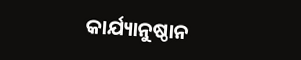କାର୍ଯ୍ୟାନୁଷ୍ଠାନ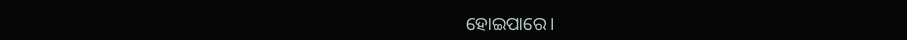ହୋଇପାରେ।